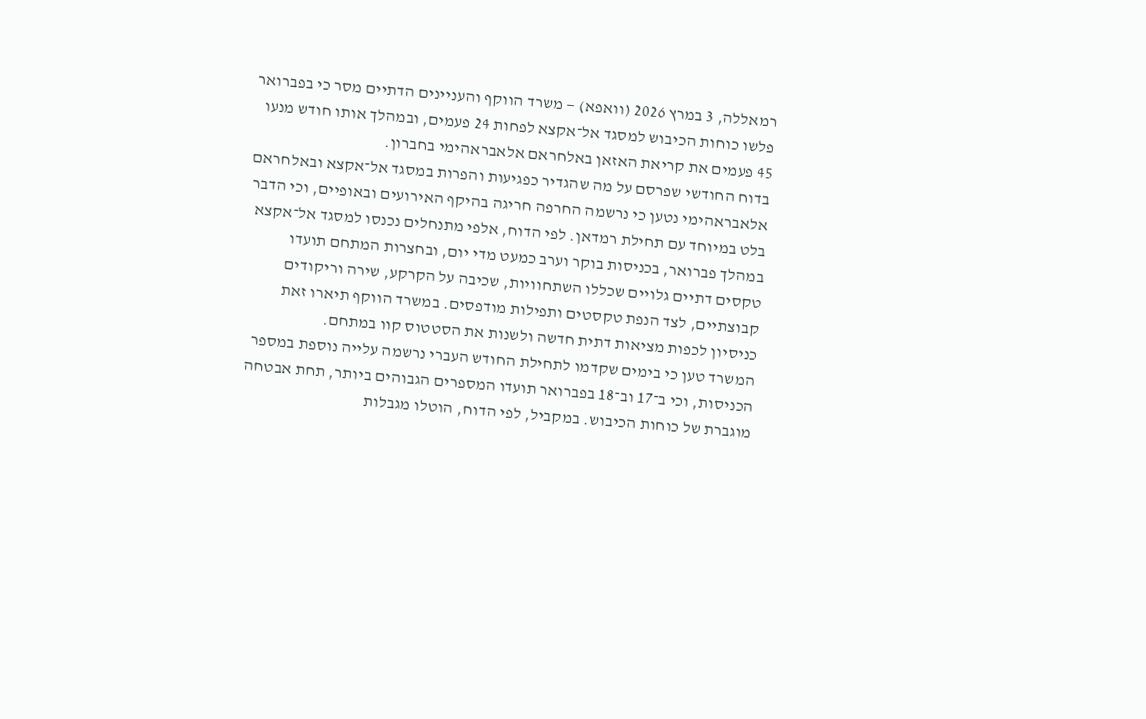רמאללה, 3 במרץ 2026 (וואפא) — משרד הווקף והעניינים הדתיים מסר כי בפברואר פלשו כוחות הכיבוש למסגד אל־אקצא לפחות 24 פעמים, ובמהלך אותו חודש מנעו 45 פעמים את קריאת האזאן באלחראם אלאבראהימי בחברון.
בדוח החודשי שפרסם על מה שהגדיר כפגיעות והפרות במסגד אל־אקצא ובאלחראם אלאבראהימי נטען כי נרשמה החרפה חריגה בהיקף האירועים ובאופיים, וכי הדבר בלט במיוחד עם תחילת רמדאן. לפי הדוח, אלפי מתנחלים נכנסו למסגד אל־אקצא במהלך פברואר, בכניסות בוקר וערב כמעט מדי יום, ובחצרות המתחם תועדו טקסים דתיים גלויים שכללו השתחוויות, שכיבה על הקרקע, שירה וריקודים קבוצתיים, לצד הנפת טקסטים ותפילות מודפסים. במשרד הווקף תיארו זאת כניסיון לכפות מציאות דתית חדשה ולשנות את הסטטוס קוו במתחם.
המשרד טען כי בימים שקדמו לתחילת החודש העברי נרשמה עלייה נוספת במספר הכניסות, וכי ב־17 וב־18 בפברואר תועדו המספרים הגבוהים ביותר, תחת אבטחה מוגברת של כוחות הכיבוש. במקביל, לפי הדוח, הוטלו מגבלות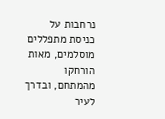נרחבות על כניסת מתפללים מוסלמים, מאות הורחקו מהמתחם, ובדרך לעיר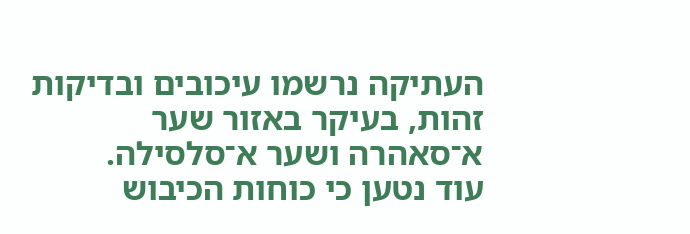העתיקה נרשמו עיכובים ובדיקות זהות, בעיקר באזור שער א־סאהרה ושער א־סלסילה.
עוד נטען כי כוחות הכיבוש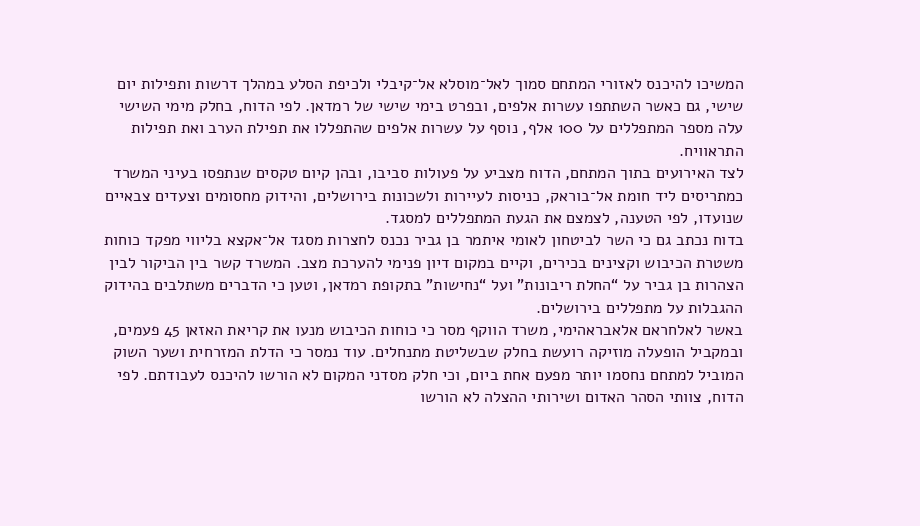המשיכו להיכנס לאזורי המתחם סמוך לאל־מוסלא אל־קיבלי ולכיפת הסלע במהלך דרשות ותפילות יום שישי, גם כאשר השתתפו עשרות אלפים, ובפרט בימי שישי של רמדאן. לפי הדוח, בחלק מימי השישי עלה מספר המתפללים על 100 אלף, נוסף על עשרות אלפים שהתפללו את תפילת הערב ואת תפילות התראוויח.
לצד האירועים בתוך המתחם, הדוח מצביע על פעולות סביבו, ובהן קיום טקסים שנתפסו בעיני המשרד כמתריסים ליד חומת אל־בוראק, כניסות לעיירות ולשכונות בירושלים, והידוק מחסומים וצעדים צבאיים שנועדו, לפי הטענה, לצמצם את הגעת המתפללים למסגד.
בדוח נכתב גם כי השר לביטחון לאומי איתמר בן גביר נכנס לחצרות מסגד אל־אקצא בליווי מפקד כוחות משטרת הכיבוש וקצינים בכירים, וקיים במקום דיון פנימי להערכת מצב. המשרד קשר בין הביקור לבין הצהרות בן גביר על “החלת ריבונות” ועל “נחישות” בתקופת רמדאן, וטען כי הדברים משתלבים בהידוק ההגבלות על מתפללים בירושלים.
באשר לאלחראם אלאבראהימי, משרד הווקף מסר כי כוחות הכיבוש מנעו את קריאת האזאן 45 פעמים, ובמקביל הופעלה מוזיקה רועשת בחלק שבשליטת מתנחלים. עוד נמסר כי הדלת המזרחית ושער השוק המוביל למתחם נחסמו יותר מפעם אחת ביום, וכי חלק מסדני המקום לא הורשו להיכנס לעבודתם. לפי הדוח, צוותי הסהר האדום ושירותי ההצלה לא הורשו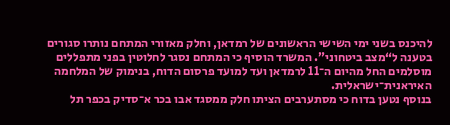להיכנס בשני ימי השישי הראשונים של רמדאן, וחלק מאזורי המתחם נותרו סגורים בטענה ל“מצב ביטחוני”. המשרד הוסיף כי המתחם נסגר לחלוטין בפני מתפללים מוסלמים החל מהיום ה־11 לרמדאן ועד למועד פרסום הדוח, בנימוק של המלחמה האיראנית־ישראלית.
בנוסף נטען בדוח כי מסתערבים הציתו חלק ממסגד אבו בכר א־סדיק בכפר תל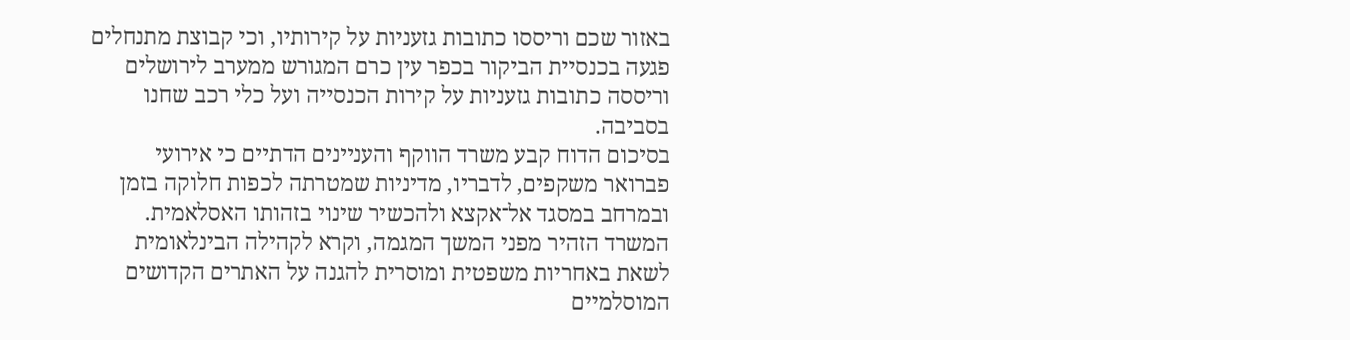באזור שכם וריססו כתובות גזעניות על קירותיו, וכי קבוצת מתנחלים פגעה בכנסיית הביקור בכפר עין כרם המגורש ממערב לירושלים וריססה כתובות גזעניות על קירות הכנסייה ועל כלי רכב שחנו בסביבה.
בסיכום הדוח קבע משרד הווקף והעניינים הדתיים כי אירועי פברואר משקפים, לדבריו, מדיניות שמטרתה לכפות חלוקה בזמן ובמרחב במסגד אל־אקצא ולהכשיר שינוי בזהותו האסלאמית. המשרד הזהיר מפני המשך המגמה, וקרא לקהילה הבינלאומית לשאת באחריות משפטית ומוסרית להגנה על האתרים הקדושים המוסלמיים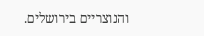והנוצריים בירושלים.